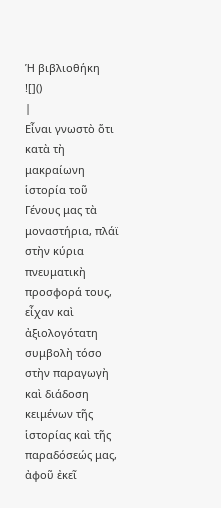Ἡ βιβλιοθήκη
![]()
|
Εἶναι γνωστὸ ὅτι κατὰ τὴ μακραίωνη ἱστορία τοῦ Γένους μας τὰ μοναστήρια, πλάϊ στὴν κύρια πνευματικὴ προσφορά τους, εἶχαν καὶ ἀξιολογότατη συμβολὴ τόσο στὴν παραγωγὴ καὶ διάδοση κειμένων τῆς ἱστορίας καὶ τῆς παραδόσεώς μας, ἀφοῦ ἐκεῖ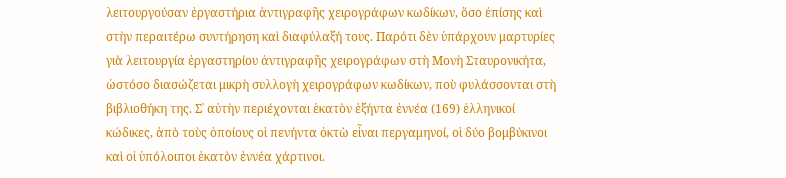λειτουργούσαν ἐργαστήρια ἀντιγραφῆς χειρογράφων κωδίκων, ὅσο ἐπίσης καὶ στὴν περαιτέρω συντήρηση καὶ διαφύλαξή τους. Παρότι δὲν ὑπάρχουν μαρτυρίες γιὰ λειτουργία ἐργαστηρίου ἀντιγραφῆς χειρογράφων στὴ Μονὴ Σταυρονικήτα, ὡστόσο διασώζεται μικρὴ συλλογὴ χειρογράφων κωδίκων, ποὺ φυλάσσονται στὴ βιβλιοθήκη της. Σ᾽ αὐτὴν περιέχονται ἑκατὸν ἑξήντα ἐννέα (169) ἑλληνικοί κώδικες, ἀπὸ τοὺς ὁποίους οἱ πενήντα ὀκτὼ εἶναι περγαμηνοί, οἱ δύο βομβύκινοι καὶ οἱ ὑπόλοιποι ἑκατὸν ἐννέα χάρτινοι.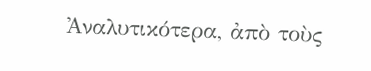Ἀναλυτικότερα, ἀπὸ τοὺς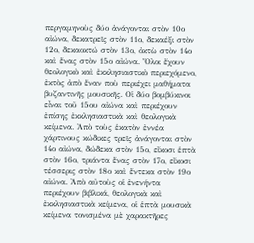περγαμηνοὺς δύο ἀνάγονται στὸν 10ο αἰώνα, δεκατρεῖς στὸν 11ο, δεκαέξι στὸν 12ο, δεκαοκτώ στὸν 13ο, ὀκτὼ στὸν 14ο καὶ ἕνας στὸν 15ο αἰώνα. Ὅλοι ἔχουν θεολογικὸ καὶ ἐκκλησιαστικὸ περιεχόμενο, ἐκτὸς ἀπὸ ἕναν ποὺ περιέχει μαθήματα βυζαντινῆς μουσικῆς. Οἱ δύο βομβύκινοι εἶναι τοῦ 15ου αἰώνα καὶ περιέχουν ἐπίσης ἐκκλησιαστικὰ καὶ θεολογικὰ κείμενα. Ἀπὸ τοὺς ἑκατὸν ἐννέα χάρτινους κώδικες τρεῖς ἀνάγονται στὸν 14ο αἰώνα, δώδεκα στὸν 15ο, εἴκοσι ἑπτὰ στὸν 16ο, τριάντα ἕνας στὸν 17ο, εἴκοσι τέσσερις στὸν 18ο καὶ ἕντεκα στὸν 19ο αἰώνα. Ἀπὸ αὐτοὺς οἱ ἐνενήντα περιέχουν βιβλικά, θεολογικὰ καὶ ἐκκλησιαστικὰ κείμενα, οἱ ἑπτὰ μουσικὰ κείμενα τονισμένα μὲ χαρακτῆρες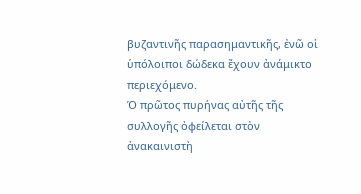βυζαντινῆς παρασημαντικῆς, ἐνῶ οἱ ὑπόλοιποι δώδεκα ἔχουν ἀνάμικτο περιεχόμενο.
Ὁ πρῶτος πυρήνας αὐτῆς τῆς συλλογῆς ὀφείλεται στὸν ἀνακαινιστὴ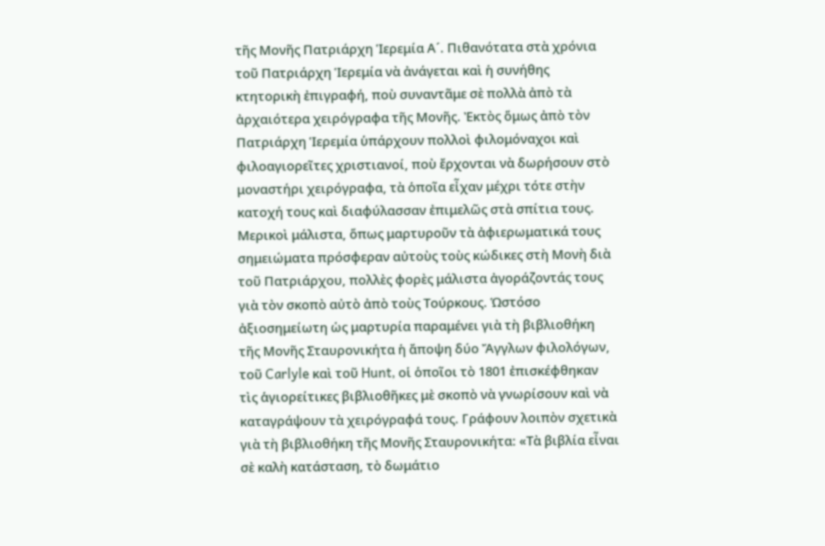τῆς Μονῆς Πατριάρχη Ἱερεμία Α´. Πιθανότατα στὰ χρόνια τοῦ Πατριάρχη Ἱερεμία νὰ ἀνάγεται καὶ ἡ συνήθης κτητορικὴ ἐπιγραφή, ποὺ συναντᾶμε σὲ πολλὰ ἀπὸ τὰ ἀρχαιότερα χειρόγραφα τῆς Μονῆς. Ἐκτὸς ὅμως ἀπὸ τὸν Πατριάρχη Ἱερεμία ὑπάρχουν πολλοὶ φιλομόναχοι καὶ φιλοαγιορεῖτες χριστιανοί, ποὺ ἔρχονται νὰ δωρήσουν στὸ μοναστήρι χειρόγραφα, τὰ ὁποῖα εἶχαν μέχρι τότε στὴν κατοχή τους καὶ διαφύλασσαν ἐπιμελῶς στὰ σπίτια τους. Μερικοὶ μάλιστα, ὅπως μαρτυροῦν τὰ ἀφιερωματικά τους σημειώματα πρόσφεραν αὐτοὺς τοὺς κώδικες στὴ Μονὴ διὰ τοῦ Πατριάρχου, πολλὲς φορὲς μάλιστα ἀγοράζοντάς τους γιὰ τὸν σκοπὸ αὐτὸ ἀπὸ τοὺς Τούρκους. Ὡστόσο ἀξιοσημείωτη ὡς μαρτυρία παραμένει γιὰ τὴ βιβλιοθήκη τῆς Μονῆς Σταυρονικήτα ἡ ἄποψη δύο Ἄγγλων φιλολόγων, τοῦ Carlyle καὶ τοῦ Hunt, οἱ ὁποῖοι τὸ 1801 ἐπισκέφθηκαν τὶς ἁγιορείτικες βιβλιοθῆκες μὲ σκοπὸ νὰ γνωρίσουν καὶ νὰ καταγράψουν τὰ χειρόγραφά τους. Γράφουν λοιπὸν σχετικὰ γιὰ τὴ βιβλιοθήκη τῆς Μονῆς Σταυρονικήτα: «Τὰ βιβλία εἶναι σὲ καλὴ κατάσταση, τὸ δωμάτιο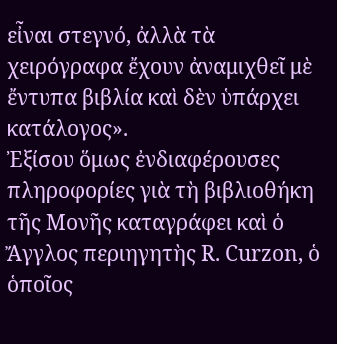εἶναι στεγνό, ἀλλὰ τὰ χειρόγραφα ἔχουν ἀναμιχθεῖ μὲ ἔντυπα βιβλία καὶ δὲν ὑπάρχει κατάλογος».
Ἐξίσου ὅμως ἐνδιαφέρουσες πληροφορίες γιὰ τὴ βιβλιοθήκη τῆς Μονῆς καταγράφει καὶ ὁ Ἄγγλος περιηγητὴς R. Curzon, ὁ ὁποῖος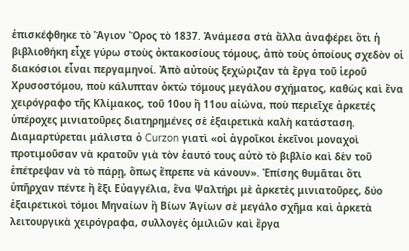ἐπισκέφθηκε τὸ Ἅγιον Ὄρος τὸ 1837. Ἀνάμεσα στὰ ἄλλα ἀναφέρει ὅτι ἡ βιβλιοθήκη εἶχε γύρω στοὺς ὀκτακoσίους τόμους, ἀπὸ τοὺς ὁποίους σχεδὸν οἱ διακόσιοι εἶναι περγαμηνοί. Ἀπὸ αὐτοὺς ξεχώριζαν τὰ ἔργα τοῦ ἱεροῦ Χρυσοστόμου, ποὺ κάλυπταν ὀκτὼ τόμους μεγάλου σχήματος, καθὼς καὶ ἕνα χειρόγραφο τῆς Κλίμακος, τοῦ 10ου ἢ 11ου αἰώνα, ποὺ περιεῖχε ἀρκετές ὑπέροχες μινιατοῦρες διατηρημένες σὲ ἐξαιρετικὰ καλὴ κατάσταση. Διαμαρτύρεται μάλιστα ὁ Curzon γιατὶ «οἱ ἀγροῖκοι ἐκεῖνοι μοναχοὶ προτιμοῦσαν νὰ κρατοῦν γιὰ τὸν ἑαυτό τους αὐτὸ τὸ βιβλίο καὶ δὲν τοῦ ἐπέτρεψαν νὰ τὸ πάρῃ, ὅπως ἔπρεπε νὰ κάνουν». Ἐπίσης θυμᾶται ὅτι ὑπῆρχαν πέντε ἢ ἕξι Εὐαγγέλια, ἕνα Ψαλτήρι μὲ ἀρκετὲς μινιατοῦρες, δύο ἐξαιρετικοὶ τόμοι Μηναίων ἢ Βίων Ἁγίων σὲ μεγάλο σχῆμα καὶ ἀρκετὰ λειτουργικὰ χειρόγραφα, συλλογὲς ὁμιλιῶν καὶ ἔργα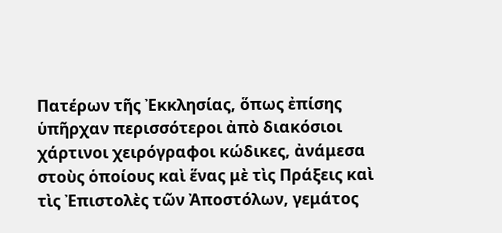Πατέρων τῆς Ἐκκλησίας, ὅπως ἐπίσης ὑπῆρχαν περισσότεροι ἀπὸ διακόσιοι χάρτινοι χειρόγραφοι κώδικες, ἀνάμεσα στοὺς ὁποίους καὶ ἕνας μὲ τὶς Πράξεις καὶ τὶς Ἐπιστολὲς τῶν Ἀποστόλων, γεμάτος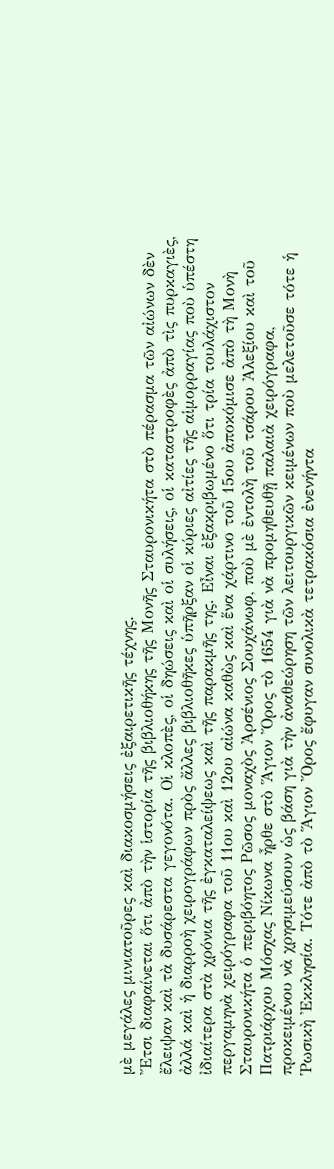μὲ μεγάλες μινιατοῦρες καὶ διακοσμήσεις ἐξαιρετικῆς τέχνης.
Ἔτσι διαφαίνεται ὅτι ἀπὸ τὴν ἱστορία τῆς βιβλιοθήκης τῆς Μονῆς Σταυρονικήτα στὸ πέρασμα τῶν αἰώνων δὲν ἔλειψαν καὶ τὰ δυσάρεστα γεγονότα. Οἱ κλοπὲς, οἱ δηώσεις καὶ οἱ συλήσεις, οἱ καταστροφὲς ἀπὸ τὶς πυρκαγιὲς, ἀλλά καὶ ἡ διαρροὴ χειρογράφων πρὸς ἄλλες βιβλιοθῆκες ὑπῆρξαν οἱ κύριες αἰτίες τῆς αἱμορραγίας ποὺ ὑπέστη ἰδιαίτερα στὰ χρόνια τῆς ἐγκαταλείψεως καὶ τῆς παρακμῆς της. Εἶναι ἐξακριβωμένο ὅτι τρία τουλάχιστον περγαμηνὰ χειρόγραφα τοῦ 11ου καὶ 12ου αἰώνα καθὼς καὶ ἕνα χάρτινο τοῦ 15ου ἀποκόμισε ἀπὸ τὴ Μονὴ Σταυρονικήτα ὁ περιβόητος Ρῶσος μοναχὸς Ἀρσένιος Σουχάνωφ, ποὺ μὲ ἐντολὴ τοῦ τσάρου Ἀλεξίου καὶ τοῦ Πατριάρχου Μόσχας Νίκωνα ἦρθε στὸ Ἅγιον Ὄρος τὸ 1654 γιὰ νὰ προμηθευθῇ παλαιὰ χειρόγραφα, προκειμένου νὰ χρησιμεύσουν ὡς βάση γιὰ τὴν ἀναθεώρηση τῶν λειτουργικῶν κειμένων ποὺ μελετοῦσε τότε ἡ Ῥωσικὴ Ἐκκλησία. Τότε ἀπὸ τὸ Ἅγιον Ὄρος ἔφυγαν συνολικὰ τετρακόσια ἐνενήντα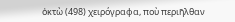ὀκτὼ (498) χειρόγραφα, ποὺ περιῆλθαν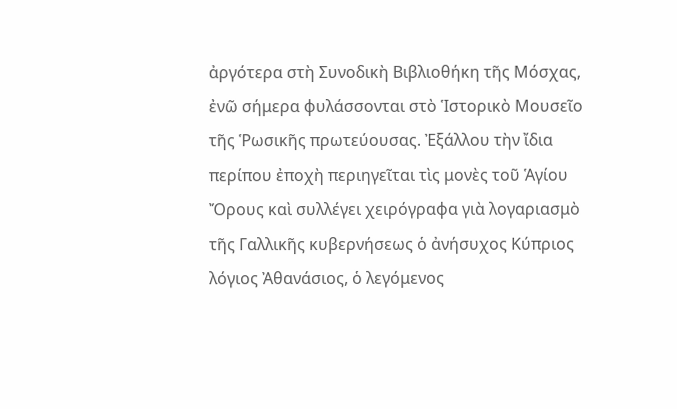ἀργότερα στὴ Συνοδικὴ Βιβλιοθήκη τῆς Μόσχας, ἐνῶ σήμερα φυλάσσονται στὸ Ἱστορικὸ Μουσεῖο τῆς Ῥωσικῆς πρωτεύουσας. Ἐξάλλου τὴν ἴδια περίπου ἐποχὴ περιηγεῖται τὶς μονὲς τοῦ Ἁγίου Ὄρους καὶ συλλέγει χειρόγραφα γιὰ λογαριασμὸ τῆς Γαλλικῆς κυβερνήσεως ὁ ἀνήσυχος Κύπριος λόγιος Ἀθανάσιος, ὁ λεγόμενος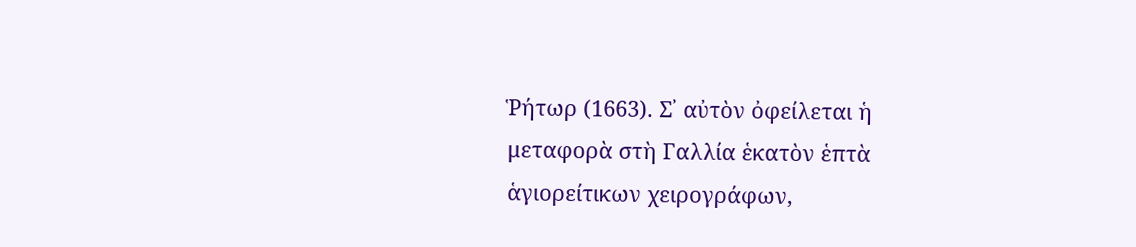Ῥήτωρ (1663). Σ᾽ αὐτὸν ὀφείλεται ἡ μεταφορὰ στὴ Γαλλία ἑκατὸν ἑπτὰ ἁγιορείτικων χειρογράφων,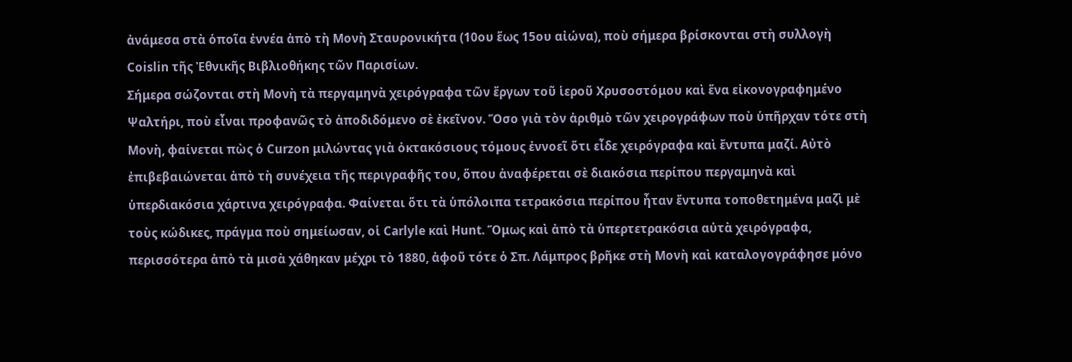ἀνάμεσα στὰ ὁποῖα ἐννέα ἀπὸ τὴ Μονὴ Σταυρονικήτα (10ου ἕως 15ου αἰώνα), ποὺ σήμερα βρίσκονται στὴ συλλογὴ Coislin τῆς Ἐθνικῆς Βιβλιοθήκης τῶν Παρισίων.
Σήμερα σώζονται στὴ Μονὴ τὰ περγαμηνὰ χειρόγραφα τῶν ἔργων τοῦ ἱεροῦ Χρυσοστόμου καὶ ἕνα εἰκονογραφημένο Ψαλτήρι, ποὺ εἶναι προφανῶς τὸ ἀποδιδόμενο σὲ ἐκεῖνον. Ὅσο γιὰ τὸν ἀριθμὸ τῶν χειρογράφων ποὺ ὑπῆρχαν τότε στὴ Μονὴ, φαίνεται πὼς ὁ Curzon μιλώντας γιὰ ὀκτακόσιους τόμους ἐννοεῖ ὅτι εἶδε χειρόγραφα καὶ ἔντυπα μαζί. Αὐτὸ ἐπιβεβαιώνεται ἀπὸ τὴ συνέχεια τῆς περιγραφῆς του, ὅπου ἀναφέρεται σὲ διακόσια περίπου περγαμηνὰ καὶ ὑπερδιακόσια χάρτινα χειρόγραφα. Φαίνεται ὅτι τὰ ὑπόλοιπα τετρακόσια περίπου ἦταν ἔντυπα τοποθετημένα μαζὶ μὲ τοὺς κώδικες, πράγμα ποὺ σημείωσαν, οἱ Carlyle καὶ Hunt. Ὅμως καὶ ἀπὸ τὰ ὑπερτετρακόσια αὐτὰ χειρόγραφα, περισσότερα ἀπὸ τὰ μισὰ χάθηκαν μέχρι τὸ 1880, ἀφοῦ τότε ὁ Σπ. Λάμπρος βρῆκε στὴ Μονὴ καὶ καταλογογράφησε μόνο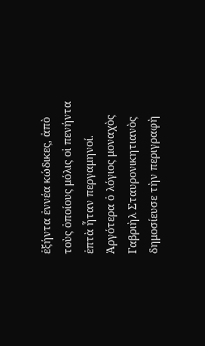ἑξήντα ἐννέα κώδικες, ἀπὸ τοὺς ὁποίους μόλις οἱ πενήντα ἑπτὰ ἦταν περγαμηνοί. Ἀργότερα ὁ λόγιος μοναχὸς Γαβριὴλ Σταυρονικητιανὸς δημοσίευσε τὴν περιγραφὴ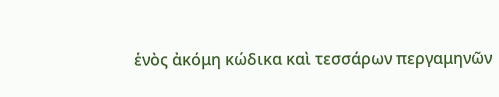ἑνὸς ἀκόμη κώδικα καὶ τεσσάρων περγαμηνῶν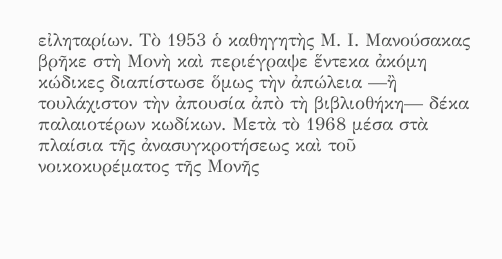εἰληταρίων. Τὸ 1953 ὁ καθηγητὴς Μ. Ι. Μανούσακας βρῆκε στὴ Μονὴ καὶ περιέγραψε ἕντεκα ἀκόμη κώδικες διαπίστωσε ὅμως τὴν ἀπώλεια —ἢ τουλάχιστον τὴν ἀπουσία ἀπὸ τὴ βιβλιοθήκη— δέκα παλαιοτέρων κωδίκων. Μετὰ τὸ 1968 μέσα στὰ πλαίσια τῆς ἀνασυγκροτήσεως καὶ τοῦ νοικοκυρέματος τῆς Μονῆς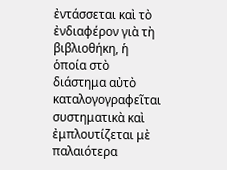ἐντάσσεται καὶ τὸ ἐνδιαφέρον γιὰ τὴ βιβλιοθήκη, ἡ ὁποία στὸ διάστημα αὐτὸ καταλογογραφεῖται συστηματικὰ καὶ ἐμπλουτίζεται μὲ παλαιότερα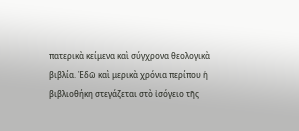πατερικὰ κείμενα καὶ σύγχρονα θεολογικὰ βιβλία. Ἐδῶ καὶ μερικὰ χρόνια περίπου ἡ βιβλιοθήκη στεγάζεται στὸ ἰσόγειο τῆς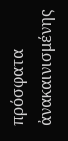πρόσφατα ἀνακαινισμένης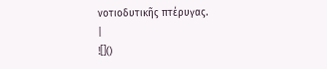νοτιοδυτικῆς πτέρυγας.
|
![]()